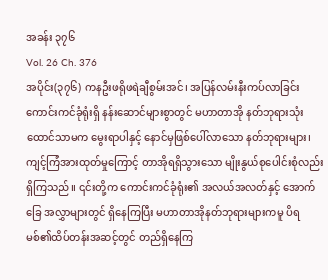အခန်း ၃၇၆
Vol. 26 Ch. 376
အပိုင်း(၃၇၆) ကနဦးဖရိုဖရဲချီစွမ်းအင်၊ အပြန်လမ်းနီးကပ်လာခြင်း
ကောင်းကင်ခုံရုံးရှိ နန်းဆောင်များစွာတွင် မဟာတာအို နတ်ဘုရားသုံးထောင်သာမက မွေးရာပါနှင့် နောင်မှဖြစ်ပေါ်လာသော နတ်ဘုရားများ၊ ကျင့်ကြံအားထုတ်မှုကြောင့် တာအိုရရှိသွားသော မျိုးနွယ်စုပေါင်းစုံလည်း ရှိကြသည်။ ၎င်းတို့က ကောင်းကင်ခုံရုံး၏ အလယ်အလတ်နှင့် အောက်ခြေ အလွှာများတွင် ရှိနေကြပြီး မဟာတာအိုနတ်ဘုရားများကမူ ပိရမစ်၏ထိပ်တန်းအဆင့်တွင် တည်ရှိနေကြ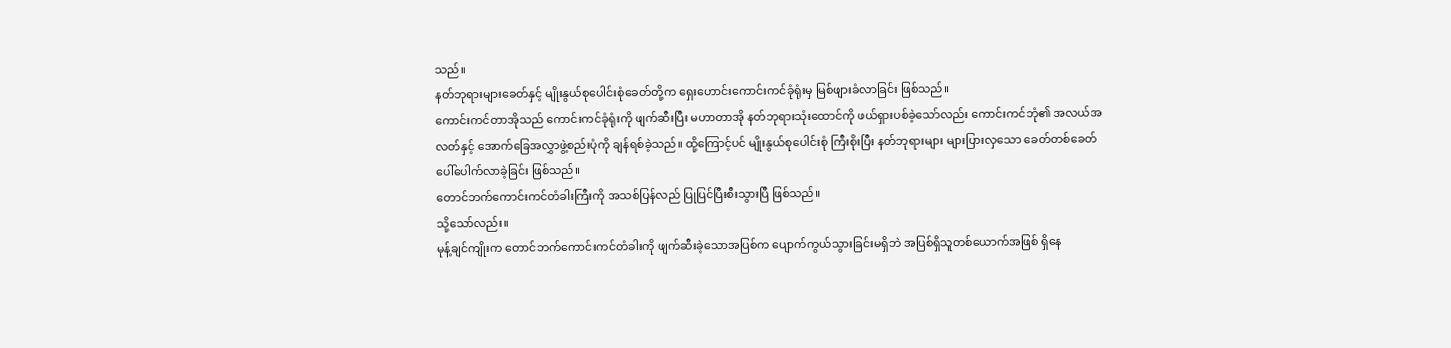သည်။
နတ်ဘုရားများခေတ်နှင့် မျိုးနွယ်စုပေါင်းစုံခေတ်တို့က ရှေးဟောင်းကောင်းကင်ခုံရုံးမှ မြစ်ဖျားခံလာခြင်း ဖြစ်သည်။
ကောင်းကင်တာအိုသည် ကောင်းကင်ခုံရုံးကို ဖျက်ဆီးပြီး မဟာတာအို နတ်ဘုရားသုံးထောင်ကို ဖယ်ရှားပစ်ခဲ့သော်လည်း ကောင်းကင်ဘုံ၏ အလယ်အလတ်နှင့် အောက်ခြေအလွှာဖွဲ့စည်းပုံကို ချန်ရစ်ခဲ့သည်။ ထို့ကြောင့်ပင် မျိုးနွယ်စုပေါင်းစုံ ကြီးစိုးပြီး နတ်ဘုရားများ များပြားလှသော ခေတ်တစ်ခေတ် ပေါ်ပေါက်လာခဲ့ခြင်း ဖြစ်သည်။
တောင်ဘက်ကောင်းကင်တံခါးကြီးကို အသစ်ပြန်လည် ပြုပြင်ပြီးစီးသွားပြီ ဖြစ်သည်။
သို့သော်လည်း။
မုန့်ချင်ကျိုးက တောင်ဘက်ကောင်းကင်တံခါးကို ဖျက်ဆီးခဲ့သောအပြစ်က ပျောက်ကွယ်သွားခြင်းမရှိဘဲ အပြစ်ရှိသူတစ်ယောက်အဖြစ် ရှိနေ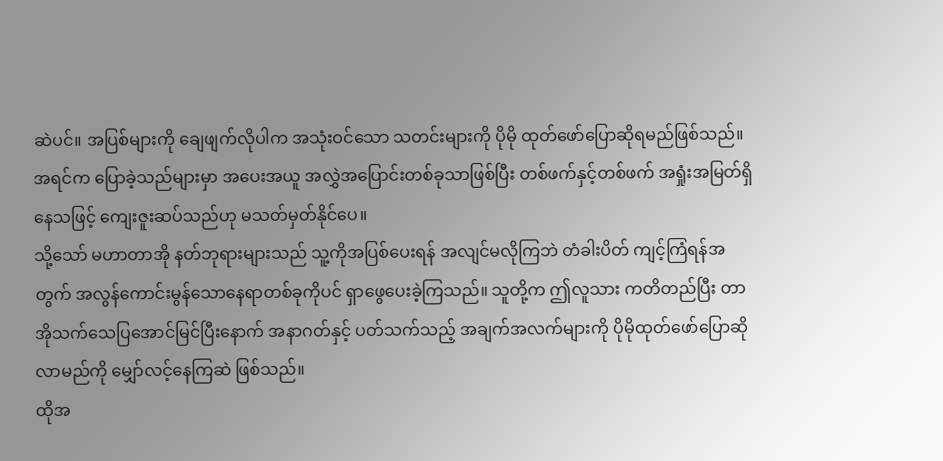ဆဲပင်။ အပြစ်များကို ချေဖျက်လိုပါက အသုံးဝင်သော သတင်းများကို ပိုမို ထုတ်ဖော်ပြောဆိုရမည်ဖြစ်သည်။ အရင်က ပြောခဲ့သည်များမှာ အပေးအယူ အလွှဲအပြောင်းတစ်ခုသာဖြစ်ပြီး တစ်ဖက်နှင့်တစ်ဖက် အရှုံးအမြတ်ရှိနေသဖြင့် ကျေးဇူးဆပ်သည်ဟု မသတ်မှတ်နိုင်ပေ။
သို့သော် မဟာတာအို နတ်ဘုရားများသည် သူ့ကိုအပြစ်ပေးရန် အလျင်မလိုကြဘဲ တံခါးပိတ် ကျင့်ကြံရန်အတွက် အလွန်ကောင်းမွန်သောနေရာတစ်ခုကိုပင် ရှာဖွေပေးခဲ့ကြသည်။ သူတို့က ဤလူသား ကတိတည်ပြီး တာအိုသက်သေပြအောင်မြင်ပြီးနောက် အနာဂတ်နှင့် ပတ်သက်သည့် အချက်အလက်များကို ပိုမိုထုတ်ဖော်ပြောဆိုလာမည်ကို မျှော်လင့်နေကြဆဲ ဖြစ်သည်။
ထိုအ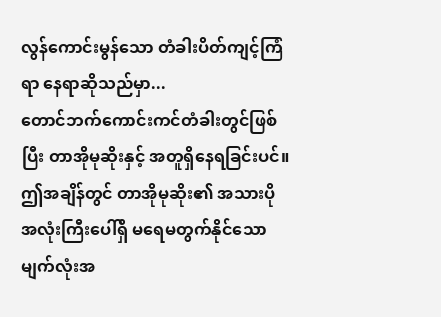လွန်ကောင်းမွန်သော တံခါးပိတ်ကျင့်ကြံရာ နေရာဆိုသည်မှာ...
တောင်ဘက်ကောင်းကင်တံခါးတွင်ဖြစ်ပြီး တာအိုမုဆိုးနှင့် အတူရှိနေရခြင်းပင်။
ဤအချိန်တွင် တာအိုမုဆိုး၏ အသားပိုအလုံးကြီးပေါ်ရှိ မရေမတွက်နိုင်သော မျက်လုံးအ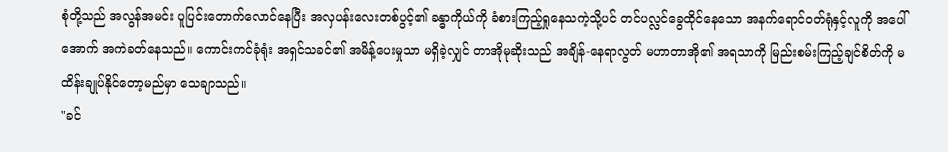စုံတို့သည် အလွန်အမင်း ပူပြင်းတောက်လောင်နေပြီး အလှပန်းလေးတစ်ပွင့်၏ ခန္ဓာကိုယ်ကို ခံစားကြည့်ရှုနေသကဲ့သို့ပင် တင်ပလ္လင်ခွေထိုင်နေသော အနက်ရောင်ဝတ်ရုံနှင့်လူကို အပေါ်အောက် အကဲခတ်နေသည်။ ကောင်းကင်ခုံရုံး အရှင်သခင်၏ အမိန့်ပေးမှုသာ မရှိခဲ့လျှင် တာအိုမုဆိုးသည် အချိန်-နေရာလွတ် မဟာတာအို၏ အရသာကို မြည်းစမ်းကြည့်ချင်စိတ်ကို မထိန်းချုပ်နိုင်တော့မည်မှာ သေချာသည်။
"ခင်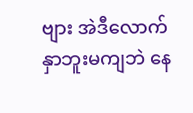ဗျား အဲဒီလောက် နှာဘူးမကျဘဲ နေ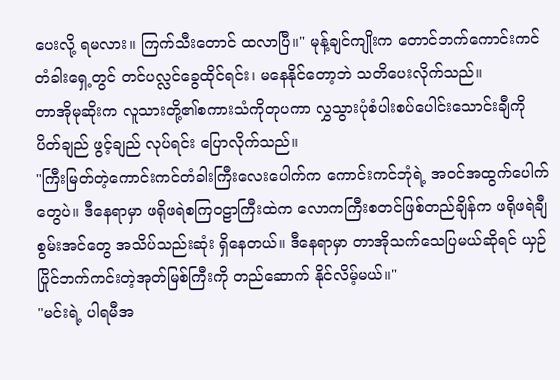ပေးလို့ ရမလား။ ကြက်သီးတောင် ထလာပြီ။" မုန့်ချင်ကျိုးက တောင်ဘက်ကောင်းကင်တံခါးရှေ့တွင် တင်ပလ္လင်ခွေထိုင်ရင်း၊ မနေနိုင်တော့ဘဲ သတိပေးလိုက်သည်။
တာအိုမုဆိုးက လူသားတို့၏စကားသံကိုတုပကာ လွှသွားပုံစံပါးစပ်ပေါင်းသောင်းချီကို ပိတ်ချည် ဖွင့်ချည် လုပ်ရင်း ပြောလိုက်သည်။
"ကြီးမြတ်တဲ့ကောင်းကင်တံခါးကြီးလေးပေါက်က ကောင်းကင်ဘုံရဲ့ အဝင်အထွက်ပေါက်တွေပဲ။ ဒီနေရာမှာ ဖရိုဖရဲစကြဝဠာကြီးထဲက လောကကြီးစတင်ဖြစ်တည်ချိန်က ဖရိုဖရဲချီစွမ်းအင်တွေ အသိပ်သည်းဆုံး ရှိနေတယ်။ ဒီနေရာမှာ တာအိုသက်သေပြမယ်ဆိုရင် ယှဉ်ပြိုင်ဘက်ကင်းတဲ့အုတ်မြစ်ကြီးကို တည်ဆောက် နိုင်လိမ့်မယ်။"
"မင်းရဲ့ ပါရမီအ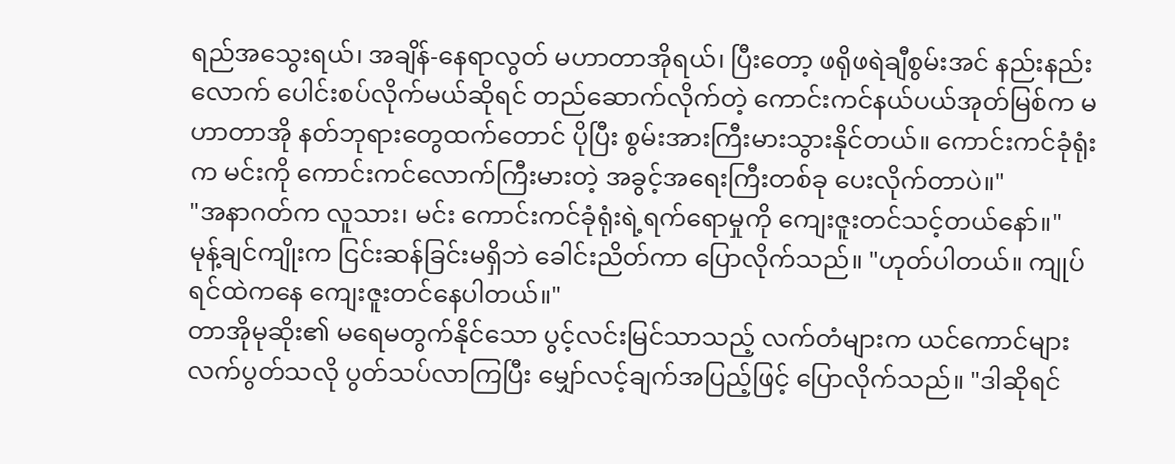ရည်အသွေးရယ်၊ အချိန်-နေရာလွတ် မဟာတာအိုရယ်၊ ပြီးတော့ ဖရိုဖရဲချီစွမ်းအင် နည်းနည်းလောက် ပေါင်းစပ်လိုက်မယ်ဆိုရင် တည်ဆောက်လိုက်တဲ့ ကောင်းကင်နယ်ပယ်အုတ်မြစ်က မဟာတာအို နတ်ဘုရားတွေထက်တောင် ပိုပြီး စွမ်းအားကြီးမားသွားနိုင်တယ်။ ကောင်းကင်ခုံရုံးက မင်းကို ကောင်းကင်လောက်ကြီးမားတဲ့ အခွင့်အရေးကြီးတစ်ခု ပေးလိုက်တာပဲ။"
"အနာဂတ်က လူသား၊ မင်း ကောင်းကင်ခုံရုံးရဲ့ရက်ရောမှုကို ကျေးဇူးတင်သင့်တယ်နော်။"
မုန့်ချင်ကျိုးက ငြင်းဆန်ခြင်းမရှိဘဲ ခေါင်းညိတ်ကာ ပြောလိုက်သည်။ "ဟုတ်ပါတယ်။ ကျုပ် ရင်ထဲကနေ ကျေးဇူးတင်နေပါတယ်။"
တာအိုမုဆိုး၏ မရေမတွက်နိုင်သော ပွင့်လင်းမြင်သာသည့် လက်တံများက ယင်ကောင်များ လက်ပွတ်သလို ပွတ်သပ်လာကြပြီး မျှော်လင့်ချက်အပြည့်ဖြင့် ပြောလိုက်သည်။ "ဒါဆိုရင်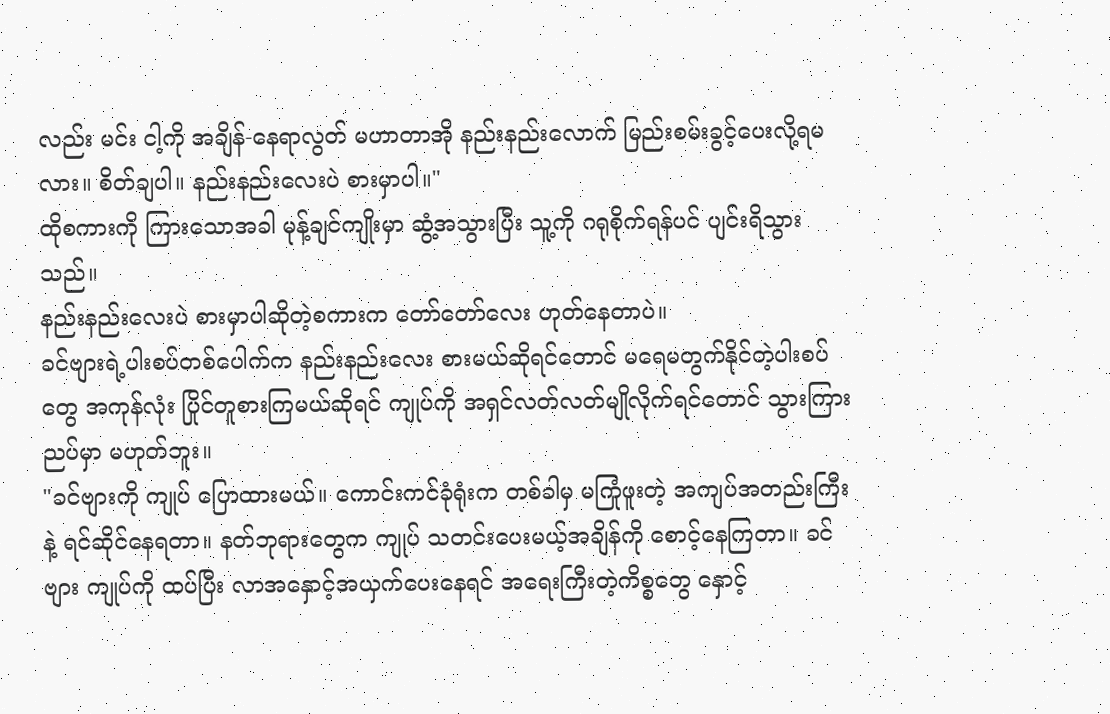လည်း မင်း ငါ့ကို အချိန်-နေရာလွတ် မဟာတာအို နည်းနည်းလောက် မြည်းစမ်းခွင့်ပေးလို့ရမလား။ စိတ်ချပါ။ နည်းနည်းလေးပဲ စားမှာပါ။"
ထိုစကားကို ကြားသောအခါ မုန့်ချင်ကျိုးမှာ ဆွံ့အသွားပြီး သူ့ကို ဂရုစိုက်ရန်ပင် ပျင်းရိသွားသည်။
နည်းနည်းလေးပဲ စားမှာပါဆိုတဲ့စကားက တော်တော်လေး ဟုတ်နေတာပဲ။
ခင်ဗျားရဲ့ပါးစပ်တစ်ပေါက်က နည်းနည်းလေး စားမယ်ဆိုရင်တောင် မရေမတွက်နိုင်တဲ့ပါးစပ်တွေ အကုန်လုံး ပြိုင်တူစားကြမယ်ဆိုရင် ကျုပ်ကို အရှင်လတ်လတ်မျိုလိုက်ရင်တောင် သွားကြားညပ်မှာ မဟုတ်ဘူး။
"ခင်ဗျားကို ကျုပ် ပြောထားမယ်။ ကောင်းကင်ခုံရုံးက တစ်ခါမှ မကြုံဖူးတဲ့ အကျပ်အတည်းကြီးနဲ့ ရင်ဆိုင်နေရတာ။ နတ်ဘုရားတွေက ကျုပ် သတင်းပေးမယ့်အချိန်ကို စောင့်နေကြတာ။ ခင်ဗျား ကျုပ်ကို ထပ်ပြီး လာအနှောင့်အယှက်ပေးနေရင် အရေးကြီးတဲ့ကိစ္စတွေ နှောင့်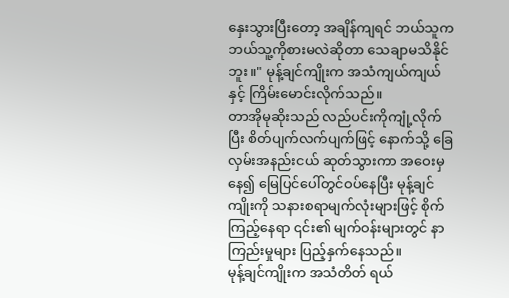နှေးသွားပြီးတော့ အချိန်ကျရင် ဘယ်သူက ဘယ်သူ့ကိုစားမလဲဆိုတာ သေချာမသိနိုင်ဘူး။" မုန့်ချင်ကျိုးက အသံကျယ်ကျယ်နှင့် ကြိမ်းမောင်းလိုက်သည်။
တာအိုမုဆိုးသည် လည်ပင်းကိုကျုံ့လိုက်ပြီး စိတ်ပျက်လက်ပျက်ဖြင့် နောက်သို့ ခြေလှမ်းအနည်းငယ် ဆုတ်သွားကာ အဝေးမှနေ၍ မြေပြင်ပေါ်တွင်ဝပ်နေပြီး မုန့်ချင်ကျိုးကို သနားစရာမျက်လုံးများဖြင့် စိုက်ကြည့်နေရာ ၎င်း၏ မျက်ဝန်းများတွင် နာကြည်းမှုများ ပြည့်နှက်နေသည်။
မုန့်ချင်ကျိုးက အသံတိတ် ရယ်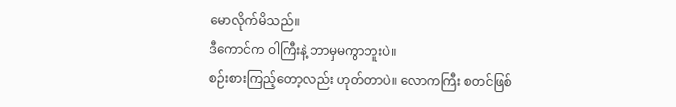မောလိုက်မိသည်။
ဒီကောင်က ဝါကြီးနဲ့ ဘာမှမကွာဘူးပဲ။
စဉ်းစားကြည့်တော့လည်း ဟုတ်တာပဲ။ လောကကြီး စတင်ဖြစ်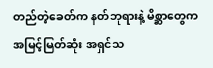တည်တဲ့ခေတ်က နတ်ဘုရားနဲ့ မိစ္ဆာတွေက အမြင့်မြတ်ဆုံး အရှင်သ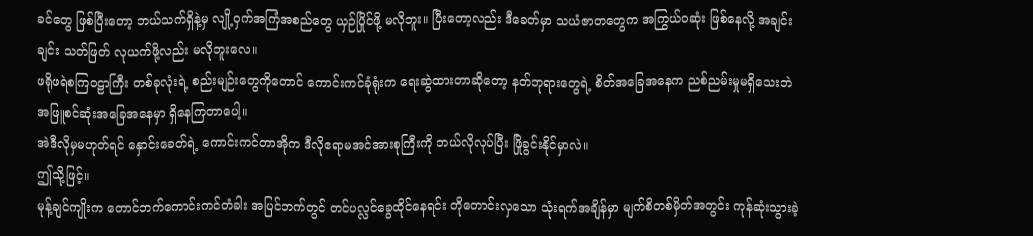ခင်တွေ ဖြစ်ပြီးတော့ ဘယ်သက်ရှိနဲ့မှ လျို့ဝှက်အကြံအစည်တွေ ယှဉ်ပြိုင်ဖို့ မလိုဘူး။ ပြီးတော့လည်း ဒီခေတ်မှာ သယံဇာတတွေက အကြွယ်ဝဆုံး ဖြစ်နေလို့ အချင်းချင်း သတ်ဖြတ် လုယက်ဖို့လည်း မလိုဘူးလေ။
ဖရိုဖရဲစကြဝဠာကြီး တစ်ခုလုံးရဲ့ စည်းမျဉ်းတွေကိုတောင် ကောင်းကင်ခုံရုံးက ရေးဆွဲထားတာဆိုတော့ နတ်ဘုရားတွေရဲ့ စိတ်အခြေအနေက ညစ်ညမ်းမှုမရှိသေးဘဲ အဖြူစင်ဆုံးအခြေအနေမှာ ရှိနေကြတာပေါ့။
အဲဒီလိုမှမဟုတ်ရင် နှောင်းခေတ်ရဲ့ ကောင်းကင်တာအိုက ဒီလိုဧရာမအင်အားစုကြီးကို ဘယ်လိုလုပ်ပြီး ဖြိုခွင်းနိုင်မှာလဲ။
ဤသို့ဖြင့်။
မုန့်ချင်ကျိုးက တောင်ဘက်ကောင်းကင်တံခါး အပြင်ဘက်တွင် တင်ပလ္လင်ခွေထိုင်နေရင်း တိုတောင်းလှသော သုံးရက်အချိန်မှာ မျက်စိတစ်မှိတ်အတွင်း ကုန်ဆုံးသွားခဲ့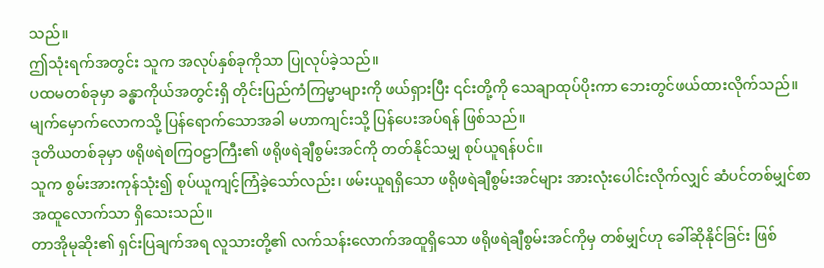သည်။
ဤသုံးရက်အတွင်း သူက အလုပ်နှစ်ခုကိုသာ ပြုလုပ်ခဲ့သည်။
ပထမတစ်ခုမှာ ခန္ဓာကိုယ်အတွင်းရှိ တိုင်းပြည်ကံကြမ္မာများကို ဖယ်ရှားပြီး ၎င်းတို့ကို သေချာထုပ်ပိုးကာ ဘေးတွင်ဖယ်ထားလိုက်သည်။ မျက်မှောက်လောကသို့ ပြန်ရောက်သောအခါ မဟာကျင်းသို့ ပြန်ပေးအပ်ရန် ဖြစ်သည်။
ဒုတိယတစ်ခုမှာ ဖရိုဖရဲစကြဝဠာကြီး၏ ဖရိုဖရဲချီစွမ်းအင်ကို တတ်နိုင်သမျှ စုပ်ယူရန်ပင်။
သူက စွမ်းအားကုန်သုံး၍ စုပ်ယူကျင့်ကြံခဲ့သော်လည်း၊ ဖမ်းယူရရှိသော ဖရိုဖရဲချီစွမ်းအင်များ အားလုံးပေါင်းလိုက်လျှင် ဆံပင်တစ်မျှင်စာ အထူလောက်သာ ရှိသေးသည်။
တာအိုမုဆိုး၏ ရှင်းပြချက်အရ လူသားတို့၏ လက်သန်းလောက်အထူရှိသော ဖရိုဖရဲချီစွမ်းအင်ကိုမှ တစ်မျှင်ဟု ခေါ်ဆိုနိုင်ခြင်း ဖြစ်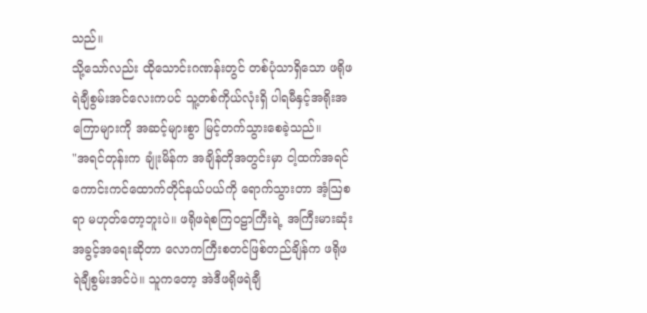သည်။
သို့သော်လည်း ထိုသောင်းဂဏန်းတွင် တစ်ပုံသာရှိသော ဖရိုဖရဲချီစွမ်းအင်လေးကပင် သူ့တစ်ကိုယ်လုံးရှိ ပါရမီနှင့်အရိုးအကြောများကို အဆင့်များစွာ မြင့်တက်သွားစေခဲ့သည်။
"အရင်တုန်းက ချုံးမိန်က အချိန်တိုအတွင်းမှာ ငါ့ထက်အရင် ကောင်းကင်ထောက်တိုင်နယ်ပယ်ကို ရောက်သွားတာ အံ့ဩစရာ မဟုတ်တော့ဘူးပဲ။ ဖရိုဖရဲစကြဝဠာကြီးရဲ့ အကြီးမားဆုံးအခွင့်အရေးဆိုတာ လောကကြီးစတင်ဖြစ်တည်ချိန်က ဖရိုဖရဲချီစွမ်းအင်ပဲ။ သူကတော့ အဲဒီဖရိုဖရဲချီ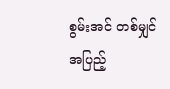စွမ်းအင် တစ်မျှင်အပြည့်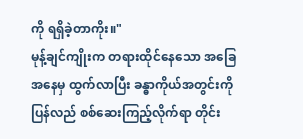ကို ရရှိခဲ့တာကိုး။"
မုန့်ချင်ကျိုးက တရားထိုင်နေသော အခြေအနေမှ ထွက်လာပြီး ခန္ဓာကိုယ်အတွင်းကို ပြန်လည် စစ်ဆေးကြည့်လိုက်ရာ တိုင်း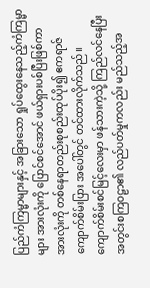ပြည်ကံကြမ္မာများနှင့် အခြားသော ရှုပ်ထွေးနေသည့်ကံကြမ္မာများ အားလုံးကို ပြောင်စင်အောင် ဖယ်ရှားပစ်ပြီးဖြစ်ကာ အားလုံးကို တစ်နေရာတည်းစုစည်းထုပ်ပိုး၍ ဧကရာဇ်ကျောက်စိမ်းပြား အပေါ်တွင် တင်ထားလိုက်သည်။
ကျောက်စိမ်းစင်မြင့်လေးမှာ ဖန်သားကဲ့သို့ ကြည်လင်နေပြီး အတွင်းစကြဝဠာ၏ လည်ပတ်မှုကလည်း မည်သည့်အ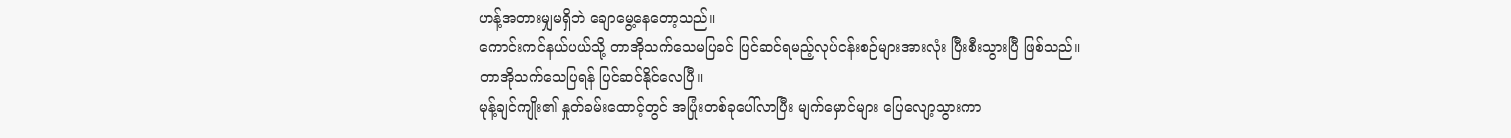ဟန့်အတားမျှမရှိဘဲ ချောမွေ့နေတော့သည်။
ကောင်းကင်နယ်ပယ်သို့ တာအိုသက်သေမပြခင် ပြင်ဆင်ရမည့်လုပ်ငန်းစဉ်များအားလုံး ပြီးစီးသွားပြီ ဖြစ်သည်။
တာအိုသက်သေပြရန် ပြင်ဆင်နိုင်လေပြီ။
မုန့်ချင်ကျိုး၏ နှုတ်ခမ်းထောင့်တွင် အပြုံးတစ်ခုပေါ်လာပြီး မျက်မှောင်များ ပြေလျော့သွားကာ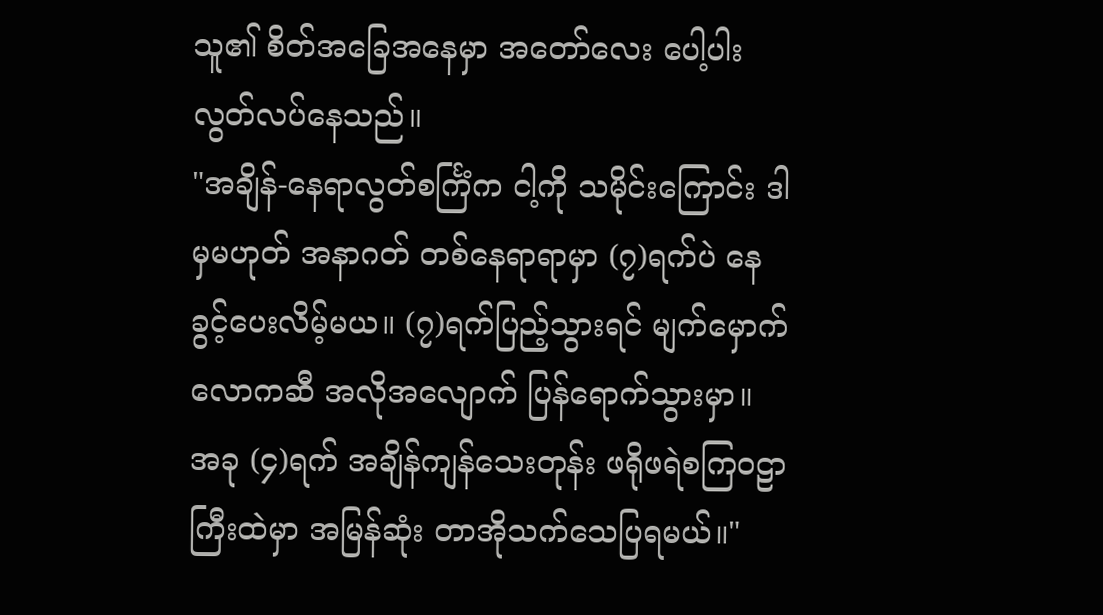သူ၏ စိတ်အခြေအနေမှာ အတော်လေး ပေါ့ပါးလွတ်လပ်နေသည်။
"အချိန်-နေရာလွတ်စင်္ကြံက ငါ့ကို သမိုင်းကြောင်း ဒါမှမဟုတ် အနာဂတ် တစ်နေရာရာမှာ (၇)ရက်ပဲ နေခွင့်ပေးလိမ့်မယ။ (၇)ရက်ပြည့်သွားရင် မျက်မှောက်လောကဆီ အလိုအလျောက် ပြန်ရောက်သွားမှာ။ အခု (၄)ရက် အချိန်ကျန်သေးတုန်း ဖရိုဖရဲစကြဝဠာကြီးထဲမှာ အမြန်ဆုံး တာအိုသက်သေပြရမယ်။"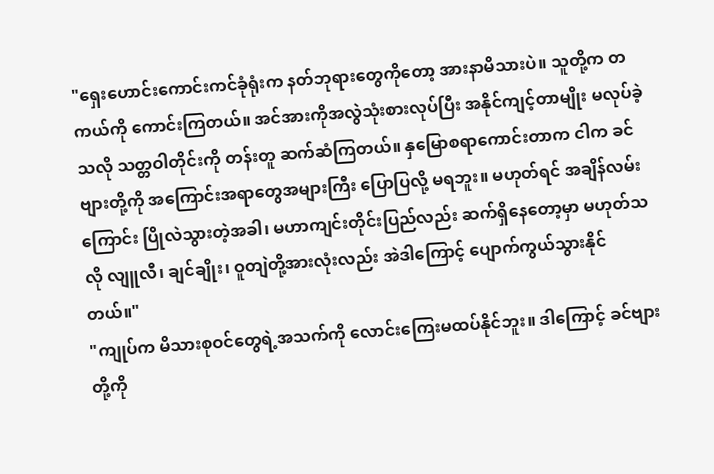"ရှေးဟောင်းကောင်းကင်ခုံရုံးက နတ်ဘုရားတွေကိုတော့ အားနာမိသားပဲ။ သူတို့က တကယ်ကို ကောင်းကြတယ်။ အင်အားကိုအလွဲသုံးစားလုပ်ပြီး အနိုင်ကျင့်တာမျိုး မလုပ်ခဲ့သလို သတ္တဝါတိုင်းကို တန်းတူ ဆက်ဆံကြတယ်။ နှမြောစရာကောင်းတာက ငါက ခင်ဗျားတို့ကို အကြောင်းအရာတွေအများကြီး ပြောပြလို့ မရဘူး။ မဟုတ်ရင် အချိန်လမ်းကြောင်း ပြိုလဲသွားတဲ့အခါ၊ မဟာကျင်းတိုင်းပြည်လည်း ဆက်ရှိနေတော့မှာ မဟုတ်သလို လျူလီ၊ ချင်ချိုး၊ ဝူတျဲတို့အားလုံးလည်း အဲဒါကြောင့် ပျောက်ကွယ်သွားနိုင်တယ်။"
"ကျုပ်က မိသားစုဝင်တွေရဲ့အသက်ကို လောင်းကြေးမထပ်နိုင်ဘူး။ ဒါကြောင့် ခင်ဗျားတို့ကို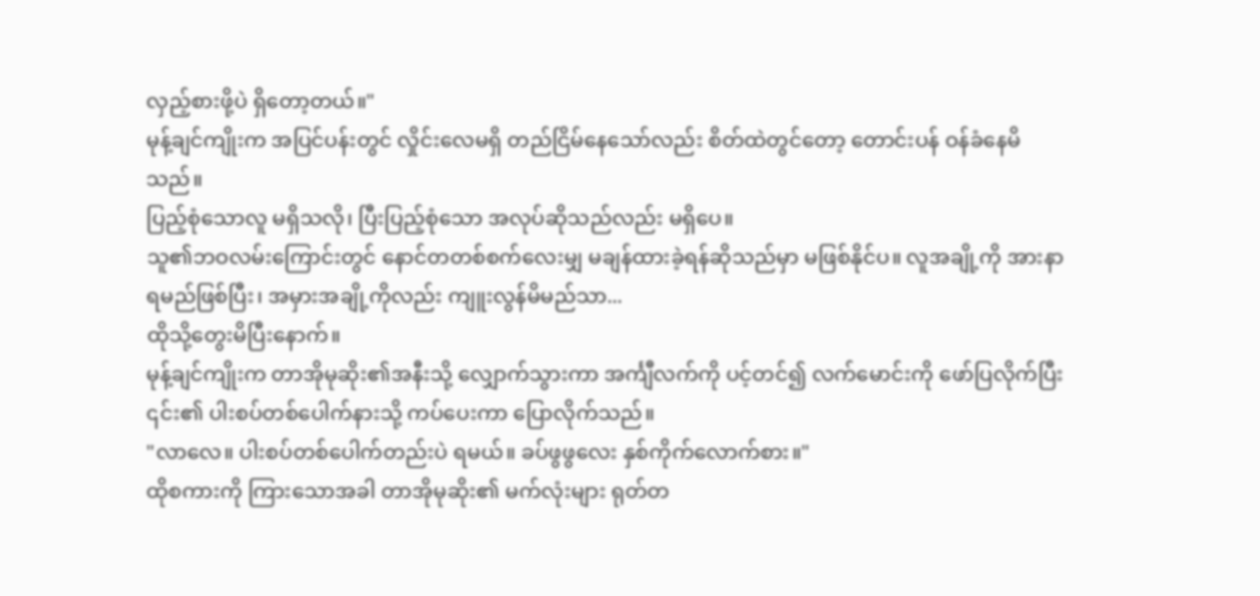လှည့်စားဖို့ပဲ ရှိတော့တယ်။"
မုန့်ချင်ကျိုးက အပြင်ပန်းတွင် လှိုင်းလေမရှိ တည်ငြိမ်နေသော်လည်း စိတ်ထဲတွင်တော့ တောင်းပန် ဝန်ခံနေမိသည်။
ပြည့်စုံသောလူ မရှိသလို၊ ပြီးပြည့်စုံသော အလုပ်ဆိုသည်လည်း မရှိပေ။
သူ၏ဘဝလမ်းကြောင်းတွင် နောင်တတစ်စက်လေးမျှ မချန်ထားခဲ့ရန်ဆိုသည်မှာ မဖြစ်နိုင်ပ။ လူအချို့ကို အားနာရမည်ဖြစ်ပြီး၊ အမှားအချို့ကိုလည်း ကျူးလွန်မိမည်သာ...
ထိုသို့တွေးမိပြီးနောက်။
မုန့်ချင်ကျိုးက တာအိုမုဆိုး၏အနီးသို့ လျှောက်သွားကာ အင်္ကျီလက်ကို ပင့်တင်၍ လက်မောင်းကို ဖော်ပြလိုက်ပြီး ၎င်း၏ ပါးစပ်တစ်ပေါက်နားသို့ ကပ်ပေးကာ ပြောလိုက်သည်။
"လာလေ။ ပါးစပ်တစ်ပေါက်တည်းပဲ ရမယ်။ ခပ်ဖွဖွလေး နှစ်ကိုက်လောက်စား။"
ထိုစကားကို ကြားသောအခါ တာအိုမုဆိုး၏ မက်လုံးများ ရုတ်တ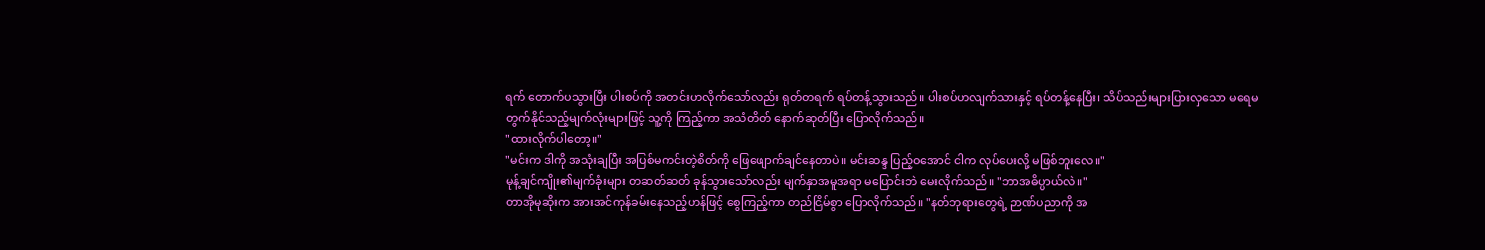ရက် တောက်ပသွားပြီး ပါးစပ်ကို အတင်းဟလိုက်သော်လည်း ရုတ်တရက် ရပ်တန့်သွားသည်။ ပါးစပ်ဟလျက်သားနှင့် ရပ်တန့်နေပြီး၊ သိပ်သည်းများပြားလှသော မရေမတွက်နိုင်သည့်မျက်လုံးများဖြင့် သူ့ကို ကြည့်ကာ အသံတိတ် နောက်ဆုတ်ပြီး ပြောလိုက်သည်။
"ထားလိုက်ပါတော့။"
"မင်းက ဒါကို အသုံးချပြီး အပြစ်မကင်းတဲ့စိတ်ကို ဖြေဖျောက်ချင်နေတာပဲ။ မင်းဆန္ဒ ပြည့်ဝအောင် ငါက လုပ်ပေးလို့ မဖြစ်ဘူးလေ။"
မုန့်ချင်ကျိုး၏မျက်ခုံးများ တဆတ်ဆတ် ခုန်သွားသော်လည်း မျက်နှာအမူအရာ မပြောင်းဘဲ မေးလိုက်သည်။ "ဘာအဓိပ္ပာယ်လဲ။"
တာအိုမုဆိုးက အားအင်ကုန်ခမ်းနေသည့်ဟန်ဖြင့် စွေကြည့်ကာ တည်ငြိမ်စွာ ပြောလိုက်သည်။ "နတ်ဘုရားတွေရဲ့ ဉာဏ်ပညာကို အ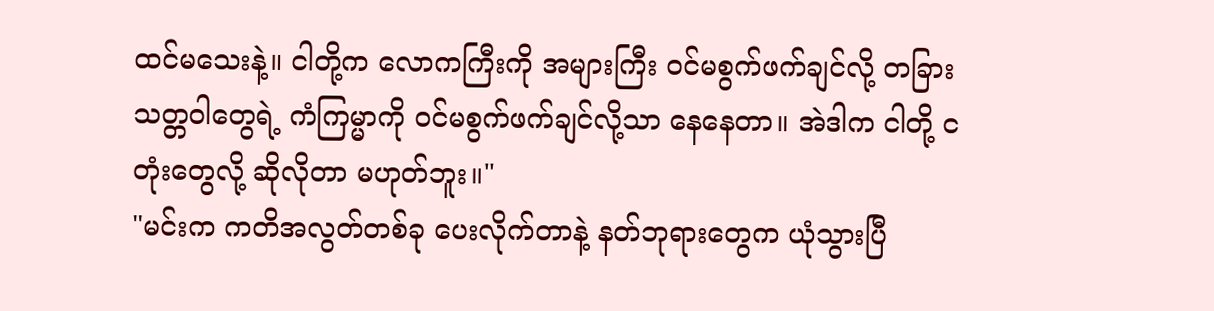ထင်မသေးနဲ့။ ငါတို့က လောကကြီးကို အများကြီး ဝင်မစွက်ဖက်ချင်လို့ တခြားသတ္တဝါတွေရဲ့ ကံကြမ္မာကို ဝင်မစွက်ဖက်ချင်လို့သာ နေနေတာ။ အဲဒါက ငါတို့ ငတုံးတွေလို့ ဆိုလိုတာ မဟုတ်ဘူး။"
"မင်းက ကတိအလွတ်တစ်ခု ပေးလိုက်တာနဲ့ နတ်ဘုရားတွေက ယုံသွားပြီ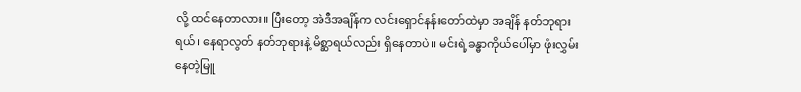လို့ ထင်နေတာလား။ ပြီးတော့ အဲဒီအချိန်က လင်းရှောင်နန်းတော်ထဲမှာ အချိန် နတ်ဘုရားရယ်၊ နေရာလွတ် နတ်ဘုရားနဲ့ မိစ္ဆာရယ်လည်း ရှိနေတာပဲ။ မင်းရဲ့ခန္ဓာကိုယ်ပေါ်မှာ ဖုံးလွှမ်းနေတဲ့မြူ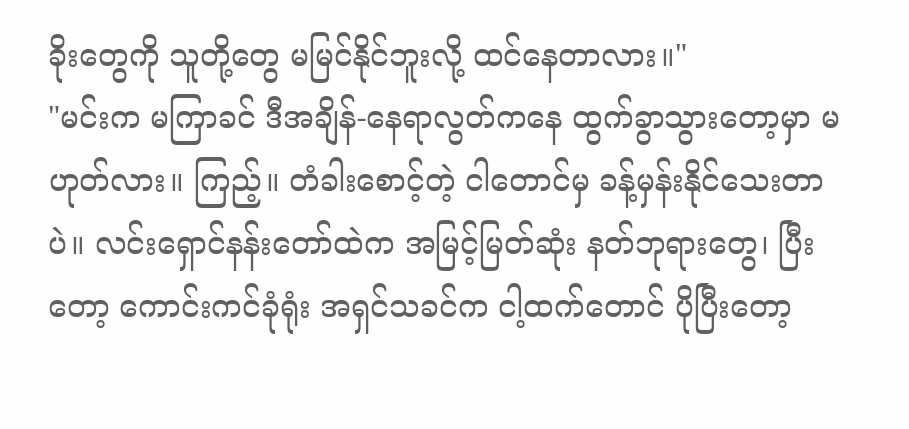ခိုးတွေကို သူတို့တွေ မမြင်နိုင်ဘူးလို့ ထင်နေတာလား။"
"မင်းက မကြာခင် ဒီအချိန်-နေရာလွတ်ကနေ ထွက်ခွာသွားတော့မှာ မဟုတ်လား။ ကြည့်။ တံခါးစောင့်တဲ့ ငါတောင်မှ ခန့်မှန်းနိုင်သေးတာပဲ။ လင်းရှောင်နန်းတော်ထဲက အမြင့်မြတ်ဆုံး နတ်ဘုရားတွေ၊ ပြီးတော့ ကောင်းကင်ခုံရုံး အရှင်သခင်က ငါ့ထက်တောင် ပိုပြီးတော့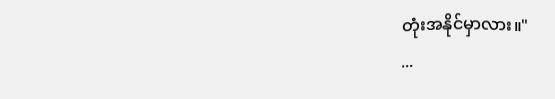တုံးအနိုင်မှာလား။"
...